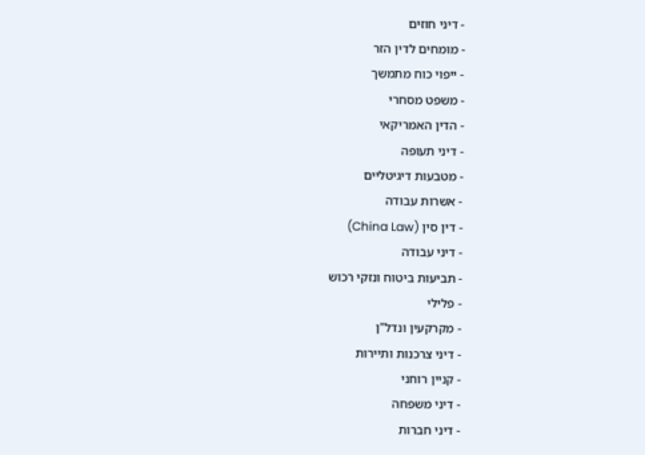- דיני חוזים
- מומחים לדין הזר
- ייפוי כוח מתמשך
- משפט מסחרי
- הדין האמריקאי
- דיני תעופה
- מטבעות דיגיטליים
- אשרות עבודה
- דין סין (China Law)
- דיני עבודה
- תביעות ביטוח ונזקי רכוש
- פלילי
- מקרקעין ונדל"ן
- דיני צרכנות ותיירות
- קניין רוחני
- דיני משפחה
- דיני חברות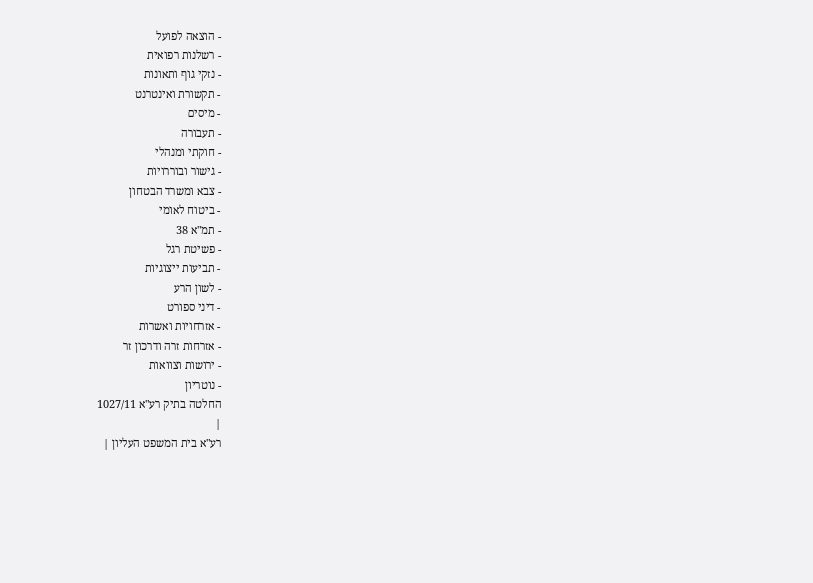- הוצאה לפועל
- רשלנות רפואית
- נזקי גוף ותאונות
- תקשורת ואינטרנט
- מיסים
- תעבורה
- חוקתי ומנהלי
- גישור ובוררויות
- צבא ומשרד הבטחון
- ביטוח לאומי
- תמ"א 38
- פשיטת רגל
- תביעות ייצוגיות
- לשון הרע
- דיני ספורט
- אזרחויות ואשרות
- אזרחות זרה ודרכון זר
- ירושות וצוואות
- נוטריון
החלטה בתיק רע"א 1027/11
|
רע"א בית המשפט העליון |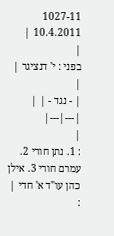1027-11
10.4.2011 |
|
בפני : י' דנציגר |
|
| - נגד - | |
|---|---|
|
: 1. נתן חורי 2. עמרם חורי 3. אילן כהן עו"ד א' חדי |
: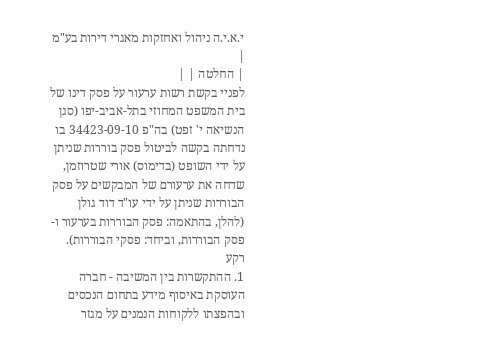י.א.י.ה ניהול ואחזקות מאגרי דירות בע"מ |
| החלטה | |
לפניי בקשת רשות ערעור על פסק דינו של בית המשפט המחוזי בתל-אביב-יפו (סגן הנשיאה י' זפט) בה"פ 34423-09-10 בו נדחתה בקשה לביטול פסק בוררות שניתן על ידי השופט (בדימוס) אורי שטרוזמן, שדחה את ערעורם של המבקשים על פסק הבוררות שניתן על ידי עו"ד דוד גולן (להלן, בהתאמה: פסק הבוררות בערעור ו-פסק הבוררות, וביחד: פסקי הבוררות).
רקע
1. ההתקשרות בין המשיבה - חברה העוסקת באיסוף מידע בתחום הנכסים ובהפצתו ללקוחות הנמנים על מגזר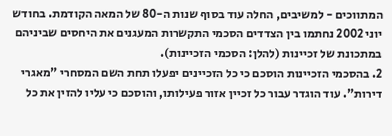המתווכים - למשיבים, החלה עוד בסוף שנות ה-80 של המאה הקודמת. בחודש יוני 2002 נחתמו בין הצדדים הסכמי התקשרות המעגנים את היחסים שביניהם במתכונת של זכיינות (להלן: הסכמי הזכיינות).
2. בהסכמי הזכיינות הוסכם כי כל הזכיינים יפעלו תחת השם המסחרי "מאגרי דירות". עוד הוגדר עבור כל זכיין אזור פעילותו, והוסכם כי עליו להזין את כל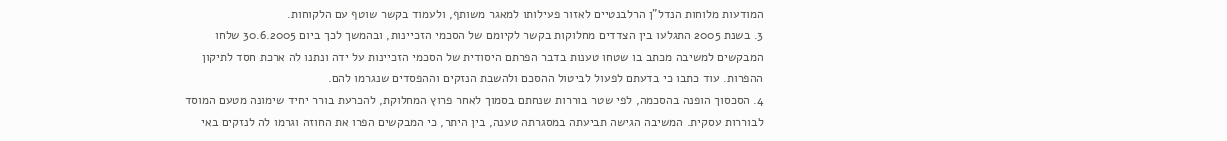המודעות מלוחות הנדל"ן הרלבנטיים לאזור פעילותו למאגר משותף, ולעמוד בקשר שוטף עם הלקוחות.
3. בשנת 2005 התגלעו בין הצדדים מחלוקות בקשר לקיומם של הסכמי הזכיינות, ובהמשך לכך ביום 30.6.2005 שלחו המבקשים למשיבה מכתב בו שטחו טענות בדבר הפרתם היסודית של הסכמי הזכיינות על ידה ונתנו לה ארכת חסד לתיקון ההפרות. עוד כתבו כי בדעתם לפעול לביטול ההסכם ולהשבת הנזקים וההפסדים שנגרמו להם.
4. הסכסוך הופנה בהסכמה, לפי שטר בוררות שנחתם בסמוך לאחר פרוץ המחלוקת, להכרעת בורר יחיד שימונה מטעם המוסד לבוררות עסקית. המשיבה הגישה תביעתה במסגרתה טענה, בין היתר, כי המבקשים הפרו את החוזה וגרמו לה לנזקים באי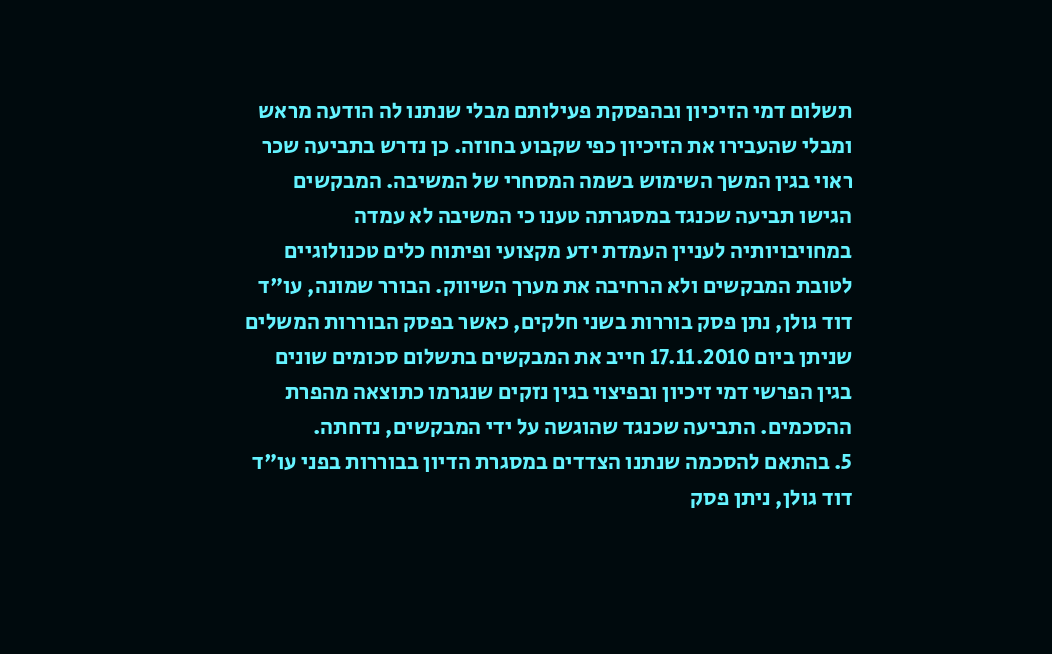תשלום דמי הזיכיון ובהפסקת פעילותם מבלי שנתנו לה הודעה מראש ומבלי שהעבירו את הזיכיון כפי שקבוע בחוזה. כן נדרש בתביעה שכר ראוי בגין המשך השימוש בשמה המסחרי של המשיבה. המבקשים הגישו תביעה שכנגד במסגרתה טענו כי המשיבה לא עמדה במחויבויותיה לעניין העמדת ידע מקצועי ופיתוח כלים טכנולוגיים לטובת המבקשים ולא הרחיבה את מערך השיווק. הבורר שמונה, עו"ד דוד גולן, נתן פסק בוררות בשני חלקים, כאשר בפסק הבוררות המשלים שניתן ביום 17.11.2010 חייב את המבקשים בתשלום סכומים שונים בגין הפרשי דמי זיכיון ובפיצוי בגין נזקים שנגרמו כתוצאה מהפרת ההסכמים. התביעה שכנגד שהוגשה על ידי המבקשים, נדחתה.
5. בהתאם להסכמה שנתנו הצדדים במסגרת הדיון בבוררות בפני עו"ד דוד גולן, ניתן פסק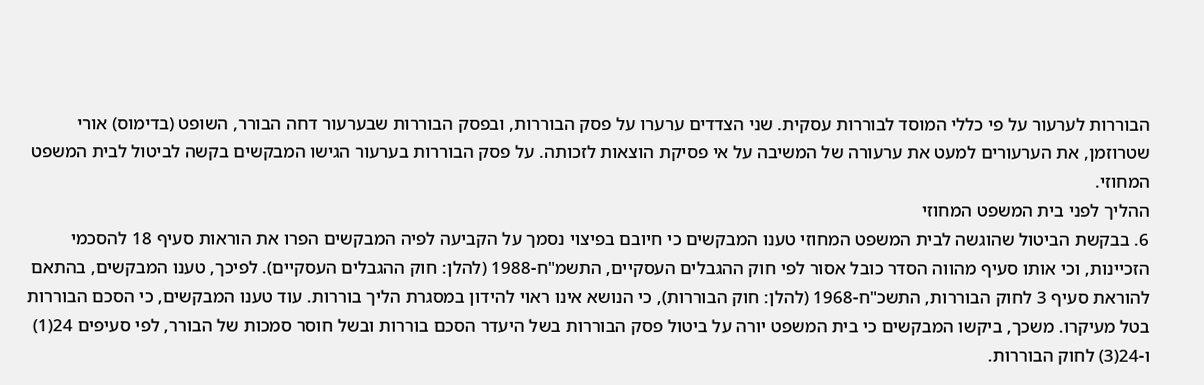הבוררות לערעור על פי כללי המוסד לבוררות עסקית. שני הצדדים ערערו על פסק הבוררות, ובפסק הבוררות שבערעור דחה הבורר, השופט (בדימוס) אורי שטרוזמן, את הערעורים למעט את ערעורה של המשיבה על אי פסיקת הוצאות לזכותה. על פסק הבוררות בערעור הגישו המבקשים בקשה לביטול לבית המשפט המחוזי.
ההליך לפני בית המשפט המחוזי
6. בבקשת הביטול שהוגשה לבית המשפט המחוזי טענו המבקשים כי חיובם בפיצוי נסמך על הקביעה לפיה המבקשים הפרו את הוראות סעיף 18 להסכמי הזכיינות, וכי אותו סעיף מהווה הסדר כובל אסור לפי חוק ההגבלים העסקיים, התשמ"ח-1988 (להלן: חוק ההגבלים העסקיים). לפיכך, טענו המבקשים, בהתאם להוראת סעיף 3 לחוק הבוררות, התשכ"ח-1968 (להלן: חוק הבוררות), כי הנושא אינו ראוי להידון במסגרת הליך בוררות. עוד טענו המבקשים, כי הסכם הבוררות בטל מעיקרו. משכך, ביקשו המבקשים כי בית המשפט יורה על ביטול פסק הבוררות בשל היעדר הסכם בוררות ובשל חוסר סמכות של הבורר, לפי סעיפים 24(1) ו-24(3) לחוק הבוררות.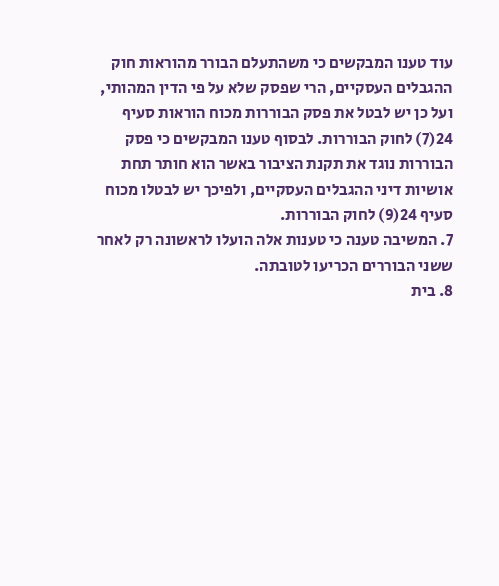עוד טענו המבקשים כי משהתעלם הבורר מהוראות חוק ההגבלים העסקיים, הרי שפסק שלא על פי הדין המהותי, ועל כן יש לבטל את פסק הבוררות מכוח הוראות סעיף 24(7) לחוק הבוררות. לבסוף טענו המבקשים כי פסק הבוררות נוגד את תקנת הציבור באשר הוא חותר תחת אושיות דיני ההגבלים העסקיים, ולפיכך יש לבטלו מכוח סעיף 24(9) לחוק הבוררות.
7. המשיבה טענה כי טענות אלה הועלו לראשונה רק לאחר ששני הבוררים הכריעו לטובתה.
8. בית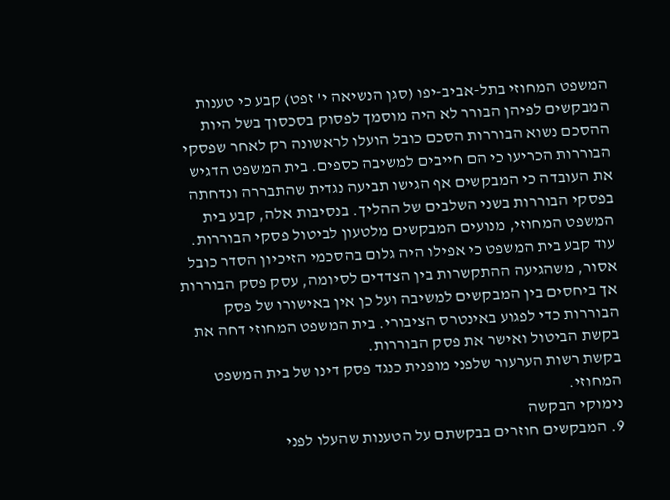המשפט המחוזי בתל-אביב-יפו (סגן הנשיאה י' זפט) קבע כי טענות המבקשים לפיהן הבורר לא היה מוסמך לפסוק בסכסוך בשל היות ההסכם נשוא הבוררות הסכם כובל הועלו לראשונה רק לאחר שפסקי הבוררות הכריעו כי הם חייבים למשיבה כספים. בית המשפט הדגיש את העובדה כי המבקשים אף הגישו תביעה נגדית שהתבררה ונדחתה בפסקי הבוררות בשני השלבים של ההליך. בנסיבות אלה, קבע בית המשפט המחוזי, מנועים המבקשים מלטעון לביטול פסקי הבוררות. עוד קבע בית המשפט כי אפילו היה גלום בהסכמי הזיכיון הסדר כובל אסור, משהגיעה ההתקשרות בין הצדדים לסיומה, עסק פסק הבוררות אך ביחסים בין המבקשים למשיבה ועל כן אין באישורו של פסק הבוררות כדי לפגוע באינטרס הציבורי. בית המשפט המחוזי דחה את בקשת הביטול ואישר את פסק הבוררות.
בקשת רשות הערעור שלפני מופנית כנגד פסק דינו של בית המשפט המחוזי.
נימוקי הבקשה
9. המבקשים חוזרים בבקשתם על הטענות שהעלו לפני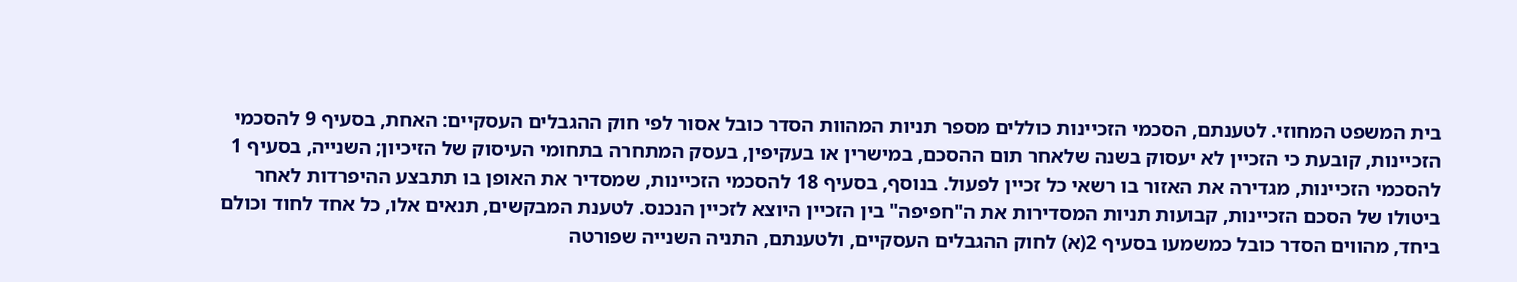בית המשפט המחוזי. לטענתם, הסכמי הזכיינות כוללים מספר תניות המהוות הסדר כובל אסור לפי חוק ההגבלים העסקיים: האחת, בסעיף 9 להסכמי הזכיינות, קובעת כי הזכיין לא יעסוק בשנה שלאחר תום ההסכם, במישרין או בעקיפין, בעסק המתחרה בתחומי העיסוק של הזיכיון; השנייה, בסעיף 1 להסכמי הזכיינות, מגדירה את האזור בו רשאי כל זכיין לפעול. בנוסף, בסעיף 18 להסכמי הזכיינות, שמסדיר את האופן בו תתבצע ההיפרדות לאחר ביטולו של הסכם הזכיינות, קבועות תניות המסדירות את ה"חפיפה" בין הזכיין היוצא לזכיין הנכנס. לטענת המבקשים, תנאים אלו, כל אחד לחוד וכולם ביחד, מהווים הסדר כובל כמשמעו בסעיף 2(א) לחוק ההגבלים העסקיים, ולטענתם, התניה השנייה שפורטה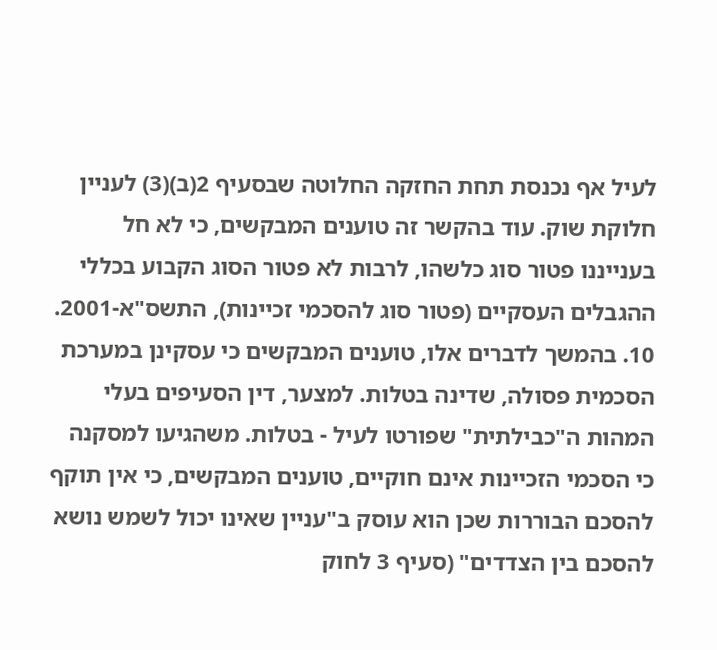לעיל אף נכנסת תחת החזקה החלוטה שבסעיף 2(ב)(3) לעניין חלוקת שוק. עוד בהקשר זה טוענים המבקשים, כי לא חל בענייננו פטור סוג כלשהו, לרבות לא פטור הסוג הקבוע בכללי ההגבלים העסקיים (פטור סוג להסכמי זכיינות), התשס"א-2001.
10. בהמשך לדברים אלו, טוענים המבקשים כי עסקינן במערכת הסכמית פסולה, שדינה בטלות. למצער, דין הסעיפים בעלי המהות ה"כבילתית" שפורטו לעיל - בטלות. משהגיעו למסקנה כי הסכמי הזכיינות אינם חוקיים, טוענים המבקשים, כי אין תוקף להסכם הבוררות שכן הוא עוסק ב"עניין שאינו יכול לשמש נושא להסכם בין הצדדים" (סעיף 3 לחוק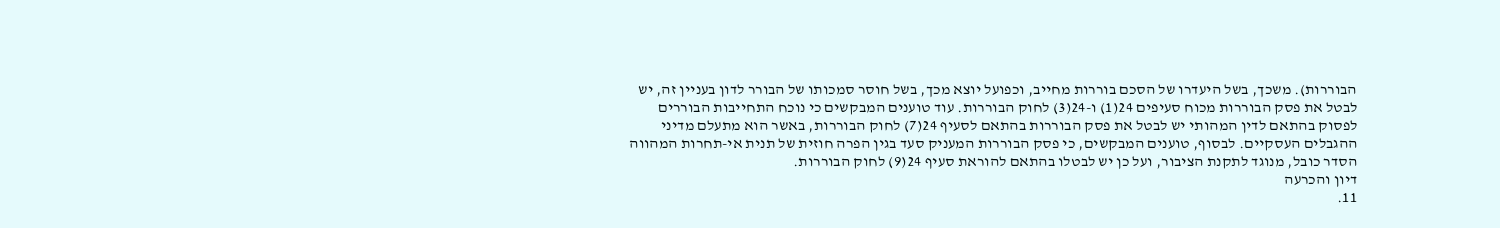הבוררות). משכך, בשל היעדרו של הסכם בוררות מחייב, וכפועל יוצא מכך, בשל חוסר סמכותו של הבורר לדון בעניין זה, יש לבטל את פסק הבוררות מכוח סעיפים 24(1) ו-24(3) לחוק הבוררות. עוד טוענים המבקשים כי נוכח התחייבות הבוררים לפסוק בהתאם לדין המהותי יש לבטל את פסק הבוררות בהתאם לסעיף 24(7) לחוק הבוררות, באשר הוא מתעלם מדיני ההגבלים העסקיים. לבסוף, טוענים המבקשים, כי פסק הבוררות המעניק סעד בגין הפרה חוזית של תנית אי-תחרות המהווה הסדר כובל, מנוגד לתקנת הציבור, ועל כן יש לבטלו בהתאם להוראת סעיף 24(9) לחוק הבוררות.
דיון והכרעה
11.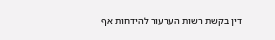דין בקשת רשות הערעור להידחות אף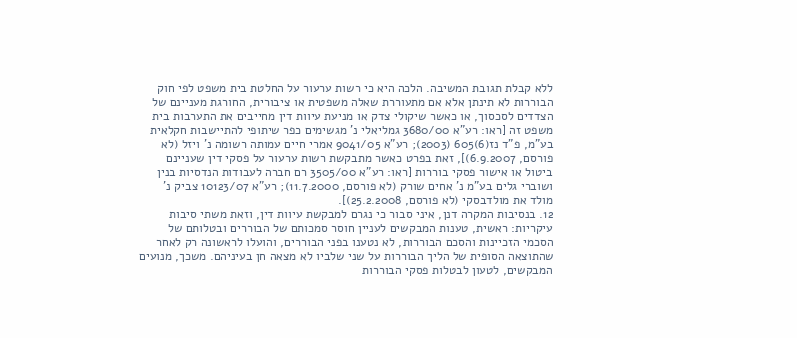ללא קבלת תגובת המשיבה. הלכה היא כי רשות ערעור על החלטת בית משפט לפי חוק הבוררות לא תינתן אלא אם מתעוררת שאלה משפטית או ציבורית, החורגת מעניינם של הצדדים לסכסוך, או כאשר שיקולי צדק או מניעת עיוות דין מחייבים את התערבות בית משפט זה [ראו: רע"א 3680/00 גמליאלי נ' מגשימים כפר שיתופי להתיישבות חקלאית בע"מ, פ"ד נז(6)605 (2003); רע"א 9041/05 אמרי חיים עמותה רשומה נ' ויזל (לא פורסם, 6.9.2007)], זאת בפרט כאשר מתבקשת רשות ערעור על פסקי דין שעניינם ביטול או אישור פסקי בוררות [ראו: רע"א 3505/00 רם חברה לעבודות הנדסיות בנין ושוברי גלים בע"מ נ' אחים שורק (לא פורסם, 11.7.2000); רע"א 10123/07 צביק נ' מולד את מולדבסקי (לא פורסם, 25.2.2008)].
12. בנסיבות המקרה דנן, איני סבור כי נגרם למבקשת עיוות דין, וזאת משתי סיבות עיקריות: ראשית, טענות המבקשים לעניין חוסר סמכותם של הבוררים ובטלותם של הסכמי הזכיינות והסכם הבוררות, לא נטענו בפני הבוררים, והועלו לראשונה רק לאחר שהתוצאה הסופית של הליך הבוררות על שני שלביו לא מצאה חן בעיניהם. משכך, מנועים המבקשים, לטעון לבטלות פסקי הבוררות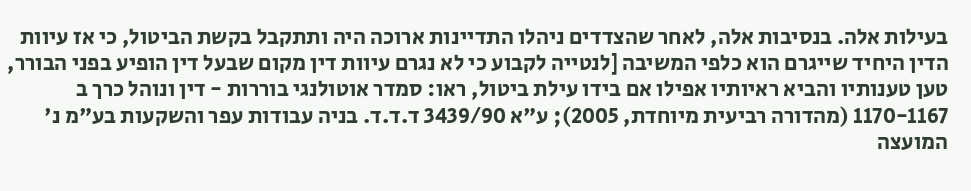בעילות אלה. בנסיבות אלה, לאחר שהצדדים ניהלו התדיינות ארוכה היה ותתקבל בקשת הביטול, כי אז עיוות הדין היחיד שייגרם הוא כלפי המשיבה [לנטייה לקבוע כי לא נגרם עיוות דין מקום שבעל דין הופיע בפני הבורר, טען טענותיו והביא ראיותיו אפילו אם בידו עילת ביטול, ראו: סמדר אוטולנגי בוררות - דין ונוהל כרך ב 1170-1167 (מהדורה רביעית מיוחדת, 2005); ע"א 3439/90 ד.ד.ד. בניה עבודות עפר והשקעות בע"מ נ' המועצה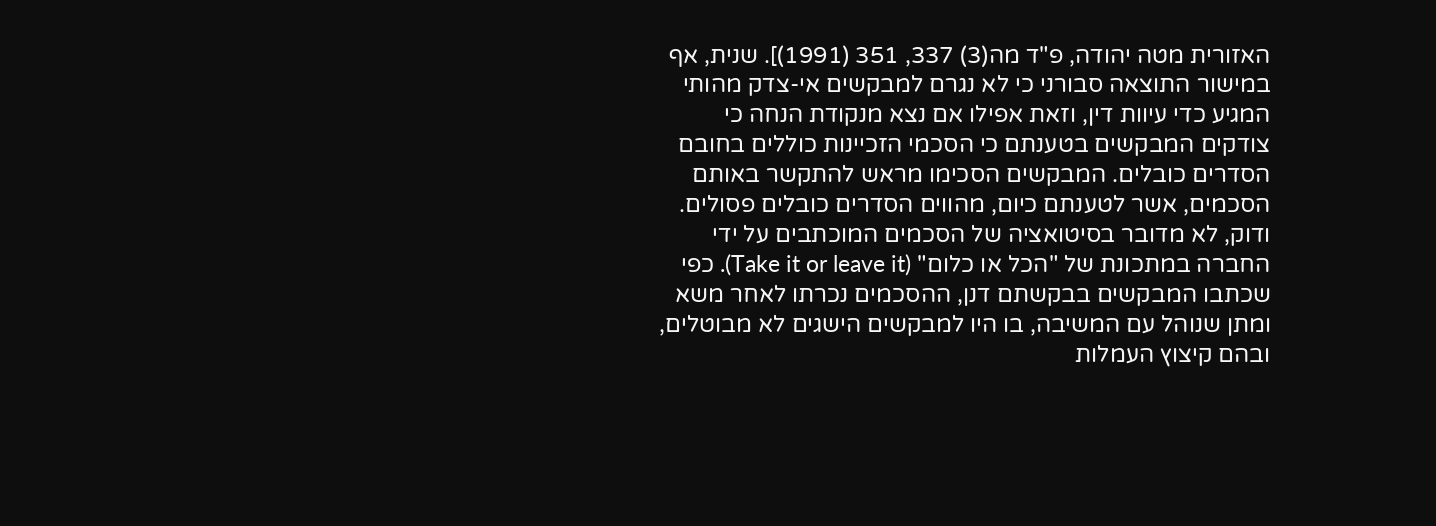האזורית מטה יהודה, פ"ד מה(3) 337, 351 (1991)]. שנית, אף במישור התוצאה סבורני כי לא נגרם למבקשים אי-צדק מהותי המגיע כדי עיוות דין, וזאת אפילו אם נצא מנקודת הנחה כי צודקים המבקשים בטענתם כי הסכמי הזכיינות כוללים בחובם הסדרים כובלים. המבקשים הסכימו מראש להתקשר באותם הסכמים, אשר לטענתם כיום, מהווים הסדרים כובלים פסולים. ודוק, לא מדובר בסיטואציה של הסכמים המוכתבים על ידי החברה במתכונת של "הכל או כלום" (Take it or leave it). כפי שכתבו המבקשים בבקשתם דנן, ההסכמים נכרתו לאחר משא ומתן שנוהל עם המשיבה, בו היו למבקשים הישגים לא מבוטלים, ובהם קיצוץ העמלות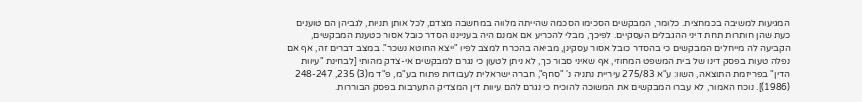המגיעות למשיבה בכמחצית. כלומר, המבקשים הסכימו הסכמה שהייתה מלווה במחשבה מצדם, לכל אותן תניות, לגביהן הם טוענים כעת שהן חותרות תחת דיני ההגבלים העסקיים. לפיכך, מבלי להכריע אם אמנם היה בענייננו הסדר כובל אסור כטענת המבקשים, הקביעה לה מייחלים המבקשים כי בהסדר כובל אסור עסקינן, מביאה בהכרח למצב לפיו "ייצא החוטא נשכר". במצב דברים זה, אף אם נפלה טעות בפסק דינו של בית המשפט המחוזי, אף שאיני סבור כך, לא ניתן לטעון כי נגרם למבקשים אי-צדק מהותי [לבחינת "עיוות הדין" בפריזמת התוצאה, השוו: ע"א 275/83 עיריית נתניה נ' "סחף", חברה ישראלית לעבודות פתוח בע"מ, פ"ד מ(3) 235, 248-247 (1986)]. נוכח האמור, לא עברו המבקשים את המשוכה להוכיח כי נגרם להם עיוות דין המצדיק התערבות בפסק הבוררות.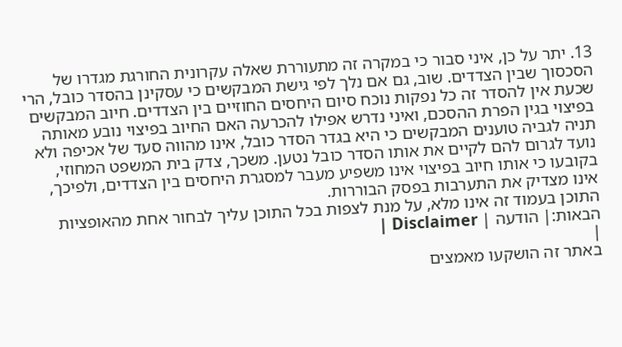13. יתר על כן, איני סבור כי במקרה זה מתעוררת שאלה עקרונית החורגת מגדרו של הסכסוך שבין הצדדים. שוב, גם אם נלך לפי גישת המבקשים כי עסקינן בהסדר כובל, הרי שכעת אין להסדר זה כל נפקות נוכח סיום היחסים החוזיים בין הצדדים. חיוב המבקשים בפיצוי בגין הפרת ההסכם, ואיני נדרש אפילו להכרעה האם החיוב בפיצוי נובע מאותה תניה לגביה טוענים המבקשים כי היא בגדר הסדר כובל, אינו מהווה סעד של אכיפה ולא נועד לגרום להם לקיים את אותו הסדר כובל נטען. משכך, צדק בית המשפט המחוזי, בקובעו כי אותו חיוב בפיצוי אינו משפיע מעבר למסגרת היחסים בין הצדדים, ולפיכך, אינו מצדיק את התערבות בפסק הבוררות.
התוכן בעמוד זה אינו מלא, על מנת לצפות בכל התוכן עליך לבחור אחת מהאופציות הבאות:| הודעה | Disclaimer |
|
באתר זה הושקעו מאמצים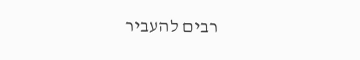רבים להעביר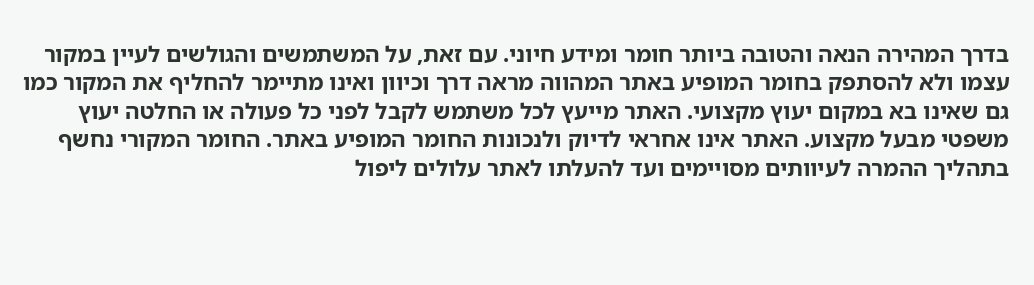בדרך המהירה הנאה והטובה ביותר חומר ומידע חיוני. עם זאת, על המשתמשים והגולשים לעיין במקור עצמו ולא להסתפק בחומר המופיע באתר המהווה מראה דרך וכיוון ואינו מתיימר להחליף את המקור כמו גם שאינו בא במקום יעוץ מקצועי. האתר מייעץ לכל משתמש לקבל לפני כל פעולה או החלטה יעוץ משפטי מבעל מקצוע. האתר אינו אחראי לדיוק ולנכונות החומר המופיע באתר. החומר המקורי נחשף בתהליך ההמרה לעיוותים מסויימים ועד להעלתו לאתר עלולים ליפול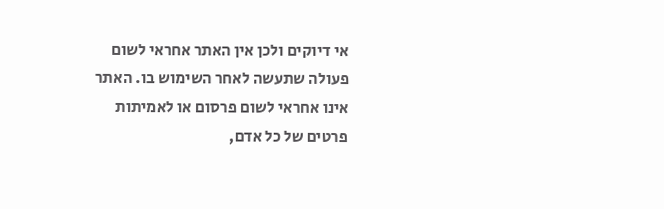אי דיוקים ולכן אין האתר אחראי לשום פעולה שתעשה לאחר השימוש בו. האתר אינו אחראי לשום פרסום או לאמיתות פרטים של כל אדם,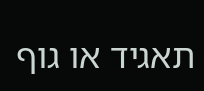תאגיד או גוף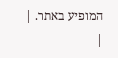המופיע באתר. |
|